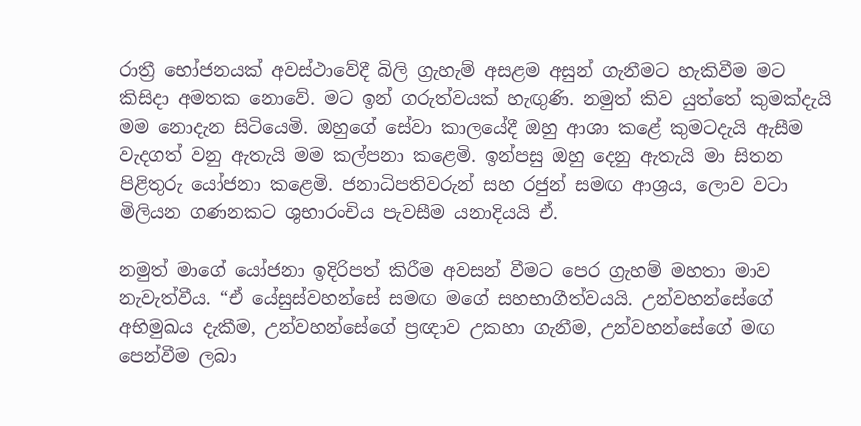රාත්‍රී භෝජනයක් අවස්ථාවේදී බිලි ග්‍රැහැම් අසළම අසුන් ගැනීමට හැකිවීම මට කිසිදා අමතක නොවේ. මට ඉන් ගරුත්වයක් හැඟුණි. නමුත් කිව යුත්තේ කුමක්දැයි මම නොදැන සිටියෙමි. ඔහුගේ සේවා කාලයේදී ඔහු ආශා කළේ කුමටදැයි ඇසීම වැදගත් වනු ඇතැයි මම කල්පනා කළෙමි. ඉන්පසු ඔහු දෙනු ඇතැයි මා සිතන පිළිතුරු යෝජනා කළෙමි. ජනාධිපතිවරුන් සහ රජුන් සමඟ ආශ්‍රය, ලොව වටා මිලියන ගණනකට ශුභාරංචිය පැවසීම යනාදියයි ඒ.

නමුත් මාගේ යෝජනා ඉදිරිපත් කිරීම අවසන් වීමට පෙර ග්‍රැහම් මහතා මාව නැවැත්වීය. “ඒ යේසුස්වහන්සේ සමඟ මගේ සහභාගීත්වයයි. උන්වහන්සේගේ අභිමුඛය දැකීම, උන්වහන්සේගේ ප්‍රඥාව උකහා ගැනීම, උන්වහන්සේගේ මඟ පෙන්වීම ලබා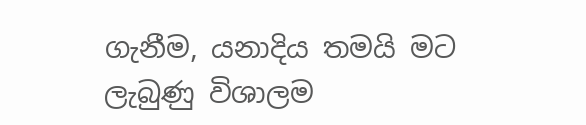ගැනීම, යනාදිය තමයි මට ලැබුණු විශාලම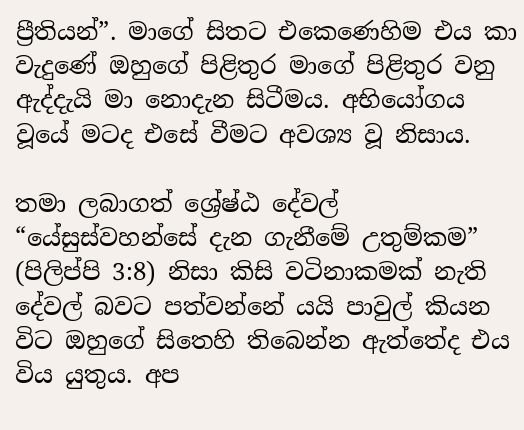ප්‍රීතියන්”. මාගේ සිතට එකෙණෙහිම එය කා වැදුණේ ඔහුගේ පිළිතුර මාගේ පිළිතුර වනු ඇද්දැයි මා නොදැන සිටීමය. අභියෝගය වූයේ මටද එසේ වීමට අවශ්‍ය වූ නිසාය.

තමා ලබාගත් ශ්‍රේෂ්ඨ දේවල් “යේසුස්වහන්සේ දැන ගැනීමේ උතුම්කම” (පිලිප්පි 3:8) නිසා කිසි වටිනාකමක් නැති දේවල් බවට පත්වන්නේ යයි පාවුල් කියන විට ඔහුගේ සිතෙහි තිබෙන්න ඇත්තේද එය විය යුතුය. අප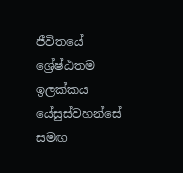ජීවිතයේ ශ්‍රේෂ්ඨතම ඉලක්කය යේසුස්වහන්සේ සමඟ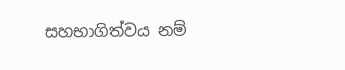සහභාගිත්වය නම්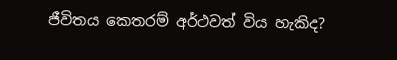ජීවිතය කෙතරම් අර්ථවත් විය හැකිද?